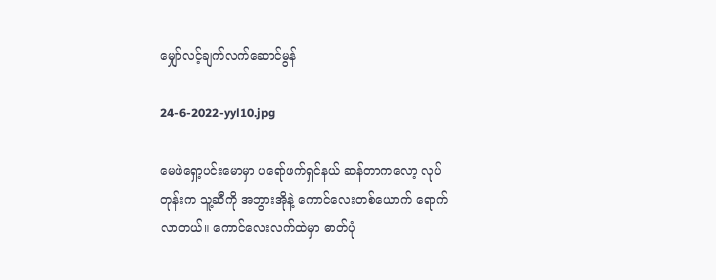မျှော်လင့်ချက်လက်ဆောင်မွန်

24-6-2022-yyl10.jpg

မေဖဲရှော့ပင်းမောမှာ ပရော်ဖက်ရှင်နယ် ဆန်တာကလော့ လုပ်တုန်းက သူ့ဆီကို အဘွားအိုနဲ့ ကောင်လေးတစ်ယောက် ရောက်လာတယ်။ ကောင်လေးလက်ထဲမှာ ဓာတ်ပုံ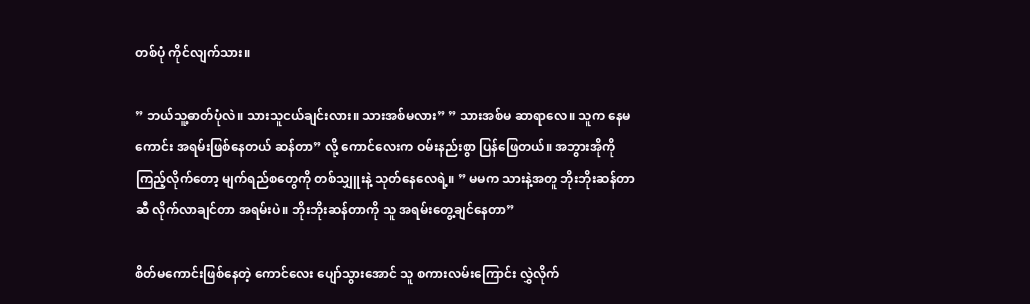တစ်ပုံ ကိုင်လျက်သား။

” ဘယ်သူ့ဓာတ်ပုံလဲ။ သားသူငယ်ချင်းလား။ သားအစ်မလား” ” သားအစ်မ ဆာရာလေ။ သူက နေမကောင်း အရမ်းဖြစ်နေတယ် ဆန်တာ” လို့ ကောင်လေးက ဝမ်းနည်းစွာ ပြန်ဖြေတယ်။ အဘွားအိုကို ကြည့်လိုက်တော့ မျက်ရည်စတွေကို တစ်သျှူးနဲ့ သုတ်နေလေရဲ့။ ” မမက သားနဲ့အတူ ဘိုးဘိုးဆန်တာဆီ လိုက်လာချင်တာ အရမ်းပဲ။ ဘိုးဘိုးဆန်တာကို သူ အရမ်းတွေ့ချင်နေတာ”

စိတ်မကောင်းဖြစ်နေတဲ့ ကောင်လေး ပျော်သွားအောင် သူ စကားလမ်းကြောင်း လွှဲလိုက်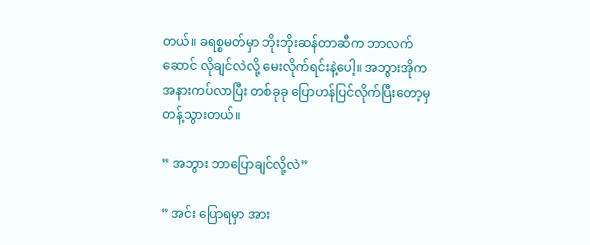တယ်။ ခရစ္စမတ်မှာ ဘိုးဘိုးဆန်တာဆီက ဘာလက်ဆောင် လိုချင်လဲလို့ မေးလိုက်ရင်းနဲ့ပေါ့။ အဘွားအိုက အနားကပ်လာပြီး တစ်ခုခု ပြောဟန်ပြင်လိုက်ပြီးတော့မှ တန့်သွားတယ်။

” အဘွား ဘာပြောချင်လို့လဲ”

” အင်း ပြောရမှာ အား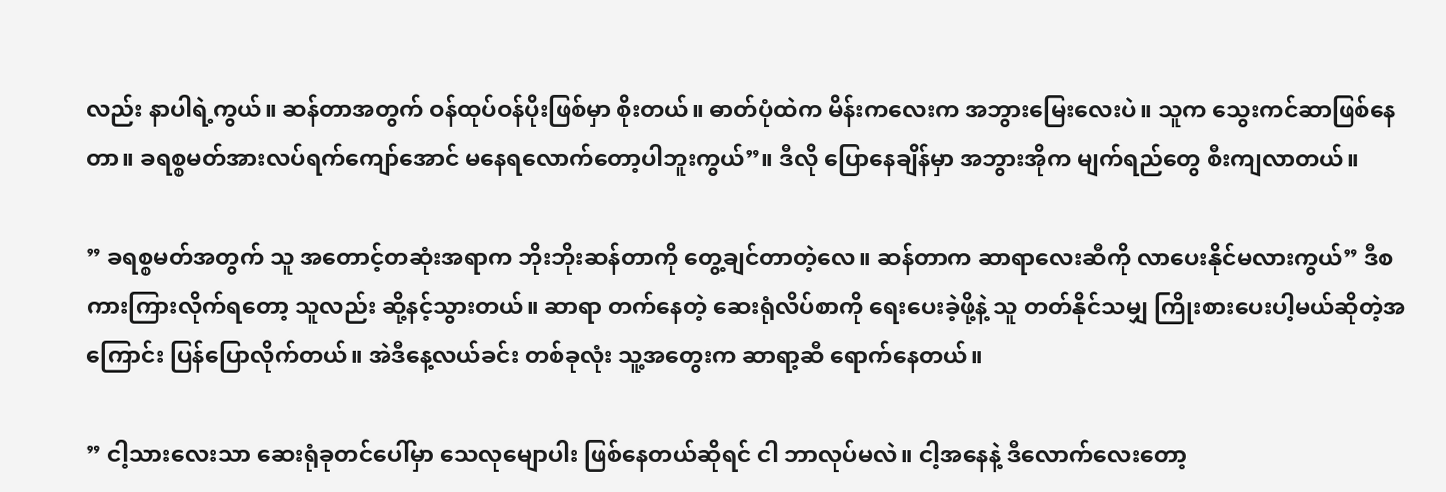လည်း နာပါရဲ့ကွယ်။ ဆန်တာအတွက် ဝန်ထုပ်ဝန်ပိုးဖြစ်မှာ စိုးတယ်။ ဓာတ်ပုံထဲက မိန်းကလေးက အဘွားမြေးလေးပဲ။ သူက သွေးကင်ဆာဖြစ်နေတာ။ ခရစ္စမတ်အားလပ်ရက်ကျော်အောင် မနေရလောက်တော့ပါဘူးကွယ်”။ ဒီလို ပြောနေချိန်မှာ အဘွားအိုက မျက်ရည်တွေ စီးကျလာတယ်။

” ခရစ္စမတ်အတွက် သူ အတောင့်တဆုံးအရာက ဘိုးဘိုးဆန်တာကို တွေ့ချင်တာတဲ့လေ။ ဆန်တာက ဆာရာလေးဆီကို လာပေးနိုင်မလားကွယ်” ဒီစကားကြားလိုက်ရတော့ သူလည်း ဆို့နင့်သွားတယ်။ ဆာရာ တက်နေတဲ့ ဆေးရုံလိပ်စာကို ရေးပေးခဲ့ဖို့နဲ့ သူ တတ်နိုင်သမျှ ကြိုးစားပေးပါ့မယ်ဆိုတဲ့အကြောင်း ပြန်ပြောလိုက်တယ်။ အဲဒီနေ့လယ်ခင်း တစ်ခုလုံး သူ့အတွေးက ဆာရာ့ဆီ ရောက်နေတယ်။

” ငါ့သားလေးသာ ဆေးရုံခုတင်ပေါ်မှာ သေလုမျောပါး ဖြစ်နေတယ်ဆိုရင် ငါ ဘာလုပ်မလဲ။ ငါ့အနေနဲ့ ဒီလောက်လေးတော့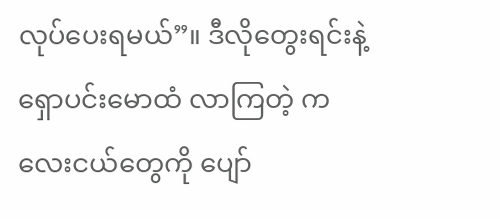လုပ်ပေးရမယ်”။ ဒီလိုတွေးရင်းနဲ့ ရှောပင်းမောထံ လာကြတဲ့ ကလေးငယ်တွေကို ပျော်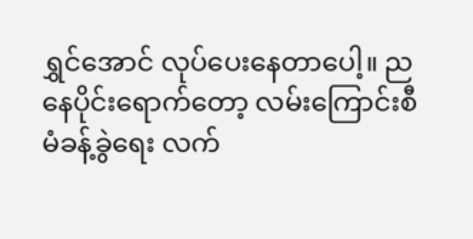ရွှင်အောင် လုပ်ပေးနေတာပေါ့။ ညနေပိုင်းရောက်တော့ လမ်းကြောင်းစီမံခန့်ခွဲရေး လက်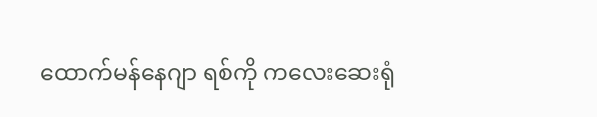ထောက်မန်နေဂျာ ရစ်ကို ကလေးဆေးရုံ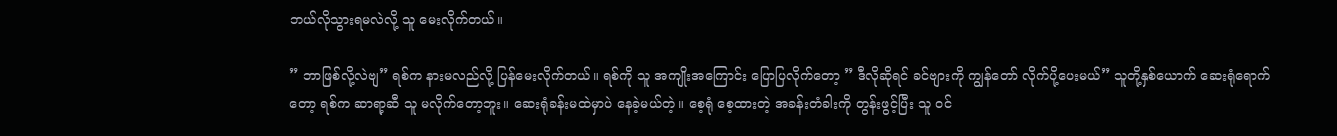ဘယ်လိုသွားရမလဲလို့ သူ မေးလိုက်တယ်။

” ဘာဖြစ်လို့လဲဗျ” ရစ်က နားမလည်လို့ ပြန်မေးလိုက်တယ်။ ရစ်ကို သူ အကျိုးအကြောင်း ပြောပြလိုက်တော့ ” ဒီလိုဆိုရင် ခင်ဗျားကို ကျွန်တော် လိုက်ပို့ပေးမယ်” သူတို့နှစ်ယောက် ဆေးရုံရောက်တော့ ရစ်က ဆာရာ့ဆီ သူ မလိုက်တော့ဘူး။ ဆေးရုံခန်းမထဲမှာပဲ နေခဲ့မယ်တဲ့။ စေ့ရုံ စေ့ထားတဲ့ အခန်းတံခါးကို တွန်းဖွင့်ပြီး သူ ဝင်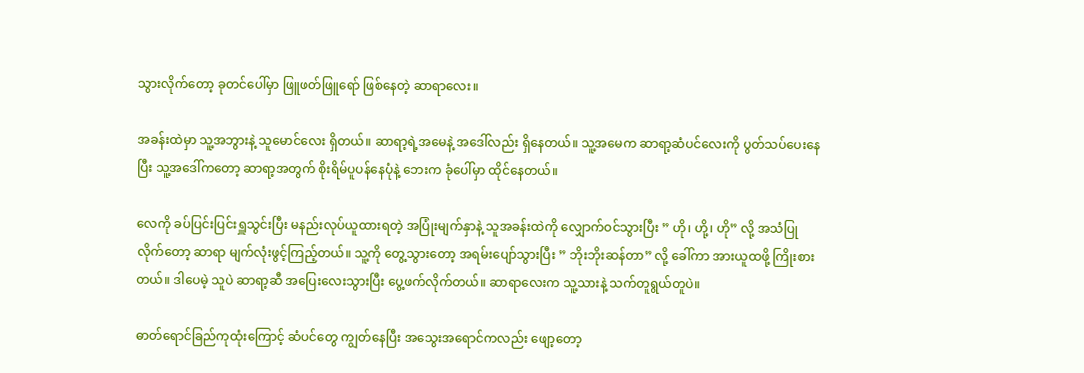သွားလိုက်တော့ ခုတင်ပေါ်မှာ ဖြူဖတ်ဖြူရော် ဖြစ်နေတဲ့ ဆာရာလေး။

အခန်းထဲမှာ သူ့အဘွားနဲ့ သူမောင်လေး ရှိတယ်။ ဆာရာ့ရဲ့အမေနဲ့ အဒေါ်လည်း ရှိနေတယ်။ သူ့အမေက ဆာရာ့ဆံပင်လေးကို ပွတ်သပ်ပေးနေပြီး သူ့အဒေါ်ကတော့ ဆာရာ့အတွက် စိုးရိမ်ပူပန်နေပုံနဲ့ ဘေးက ခုံပေါ်မှာ ထိုင်နေတယ်။

လေကို ခပ်ပြင်းပြင်းရှူသွင်းပြီး မနည်းလုပ်ယူထားရတဲ့ အပြုံးမျက်နှာနဲ့ သူအခန်းထဲကို လျှောက်ဝင်သွားပြီး ” ဟို၊ ဟို့၊ ဟို” လို့ အသံပြုလိုက်တော့ ဆာရာ မျက်လုံးဖွင့်ကြည့်တယ်။ သူ့ကို တွေ့သွားတော့ အရမ်းပျော်သွားပြီး ” ဘိုးဘိုးဆန်တာ” လို့ ခေါ်ကာ အားယူထဖို့ ကြိုးစားတယ်။ ဒါပေမဲ့ သူပဲ ဆာရာ့ဆီ အပြေးလေးသွားပြီး ပွေ့ဖက်လိုက်တယ်။ ဆာရာလေးက သူ့သားနဲ့ သက်တူရွယ်တူပဲ။

ဓာတ်ရောင်ခြည်ကုထုံးကြောင့် ဆံပင်တွေ ကျွတ်နေပြီး အသွေးအရောင်ကလည်း ဖျော့တော့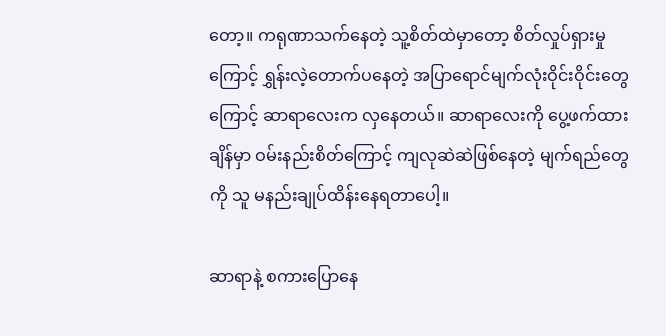တော့။ ကရုဏာသက်နေတဲ့ သူ့စိတ်ထဲမှာတော့ စိတ်လှုပ်ရှားမှုကြောင့် ရွှန်းလဲ့တောက်ပနေတဲ့ အပြာရောင်မျက်လုံးဝိုင်းဝိုင်းတွေကြောင့် ဆာရာလေးက လှနေတယ်။ ဆာရာလေးကို ပွေ့ဖက်ထားချိန်မှာ ဝမ်းနည်းစိတ်ကြောင့် ကျလုဆဲဆဲဖြစ်နေတဲ့ မျက်ရည်တွေကို သူ မနည်းချုပ်ထိန်းနေရတာပေါ့။

ဆာရာနဲ့ စကားပြောနေ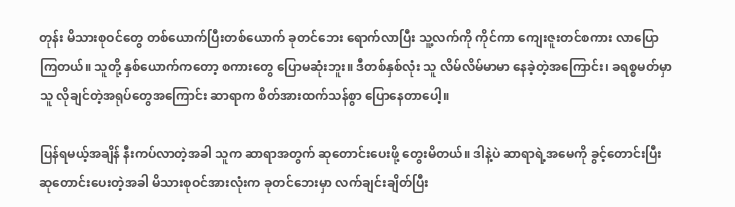တုန်း မိသားစုဝင်တွေ တစ်ယောက်ပြီးတစ်ယောက် ခုတင်ဘေး ရောက်လာပြီး သူ့လက်ကို ကိုင်ကာ ကျေးဇူးတင်စကား လာပြောကြတယ်။ သူတို့ နှစ်ယောက်ကတော့ စကားတွေ ပြောမဆုံးဘူး။ ဒီတစ်နှစ်လုံး သူ လိမ်လိမ်မာမာ နေခဲ့တဲ့အကြောင်း၊ ခရစ္စမတ်မှာ သူ လိုချင်တဲ့အရုပ်တွေအကြောင်း ဆာရာက စိတ်အားထက်သန်စွာ ပြောနေတာပေါ့။

ပြန်ရမယ့်အချိန် နီးကပ်လာတဲ့အခါ သူက ဆာရာအတွက် ဆုတောင်းပေးဖို့ တွေးမိတယ်။ ဒါနဲ့ပဲ ဆာရာရဲ့အမေကို ခွင့်တောင်းပြီး ဆုတောင်းပေးတဲ့အခါ မိသားစုဝင်အားလုံးက ခုတင်ဘေးမှာ လက်ချင်းချိတ်ပြီး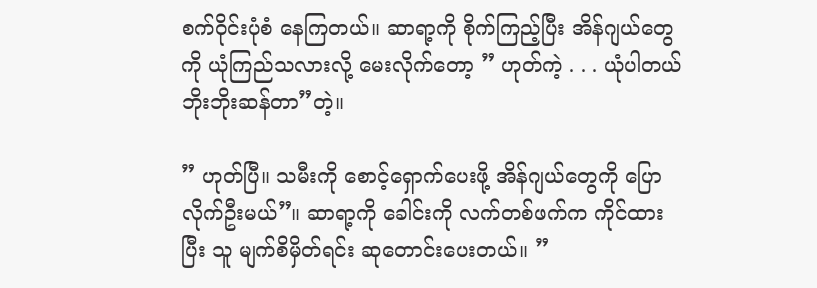စက်ဝိုင်းပုံစံ နေကြတယ်။ ဆာရာ့ကို စိုက်ကြည့်ပြီး အိန်ဂျယ်တွေကို ယုံကြည်သလားလို့ မေးလိုက်တော့ ” ဟုတ်ကဲ့ . . . ယုံပါတယ် ဘိုးဘိုးဆန်တာ”တဲ့။

” ဟုတ်ပြီ။ သမီးကို စောင့်ရှောက်ပေးဖို့ အိန်ဂျယ်တွေကို ပြောလိုက်ဦးမယ်”။ ဆာရာ့ကို ခေါင်းကို လက်တစ်ဖက်က ကိုင်ထားပြီး သူ မျက်စိမှိတ်ရင်း ဆုတောင်းပေးတယ်။ ”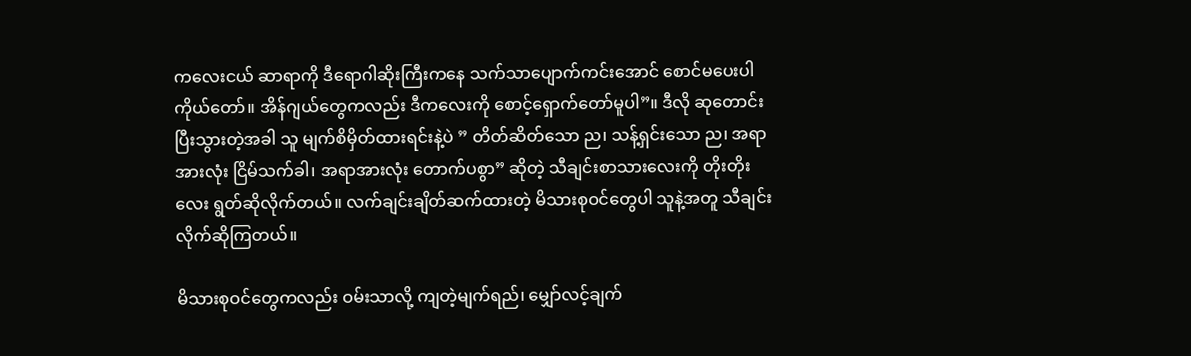ကလေးငယ် ဆာရာကို ဒီရောဂါဆိုးကြီးကနေ သက်သာပျောက်ကင်းအောင် စောင်မပေးပါ ကိုယ်တော်။ အိန်ဂျယ်တွေကလည်း ဒီကလေးကို စောင့်ရှောက်တော်မူပါ”။ ဒီလို ဆုတောင်းပြီးသွားတဲ့အခါ သူ မျက်စိမှိတ်ထားရင်းနဲ့ပဲ ” တိတ်ဆိတ်သော ည၊ သန့်ရှင်းသော ည၊ အရာအားလုံး ငြိမ်သက်ခါ၊ အရာအားလုံး တောက်ပစွာ” ဆိုတဲ့ သီချင်းစာသားလေးကို တိုးတိုးလေး ရွတ်ဆိုလိုက်တယ်။ လက်ချင်းချိတ်ဆက်ထားတဲ့ မိသားစုဝင်တွေပါ သူနဲ့အတူ သီချင်းလိုက်ဆိုကြတယ်။

မိသားစုဝင်တွေကလည်း ဝမ်းသာလို့ ကျတဲ့မျက်ရည်၊ မျှော်လင့်ချက်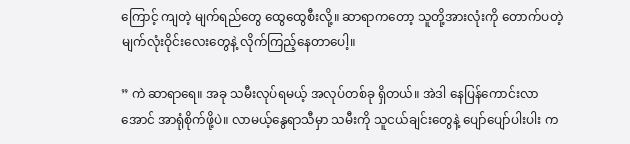ကြောင့် ကျတဲ့ မျက်ရည်တွေ ထွေထွေစီးလို့။ ဆာရာကတော့ သူတို့အားလုံးကို တောက်ပတဲ့မျက်လုံးဝိုင်းလေးတွေနဲ့ လိုက်ကြည့်နေတာပေါ့။

” ကဲ ဆာရာရေ။ အခု သမီးလုပ်ရမယ့် အလုပ်တစ်ခု ရှိတယ်။ အဲဒါ နေပြန်ကောင်းလာအောင် အာရုံစိုက်ဖို့ပဲ။ လာမယ့်နွေရာသီမှာ သမီးကို သူငယ်ချင်းတွေနဲ့ ပျော်ပျော်ပါးပါး က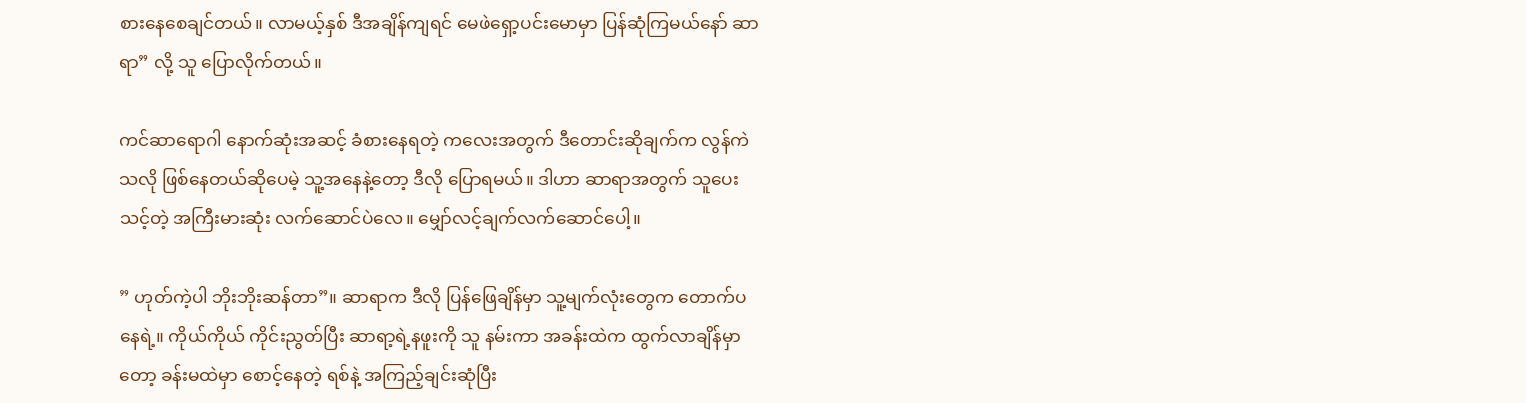စားနေစေချင်တယ်။ လာမယ့်နှစ် ဒီအချိန်ကျရင် မေဖဲရှော့ပင်းမောမှာ ပြန်ဆုံကြမယ်နော် ဆာရာ” လို့ သူ ပြောလိုက်တယ်။

ကင်ဆာရောဂါ နောက်ဆုံးအဆင့် ခံစားနေရတဲ့ ကလေးအတွက် ဒီတောင်းဆိုချက်က လွန်ကဲသလို ဖြစ်နေတယ်ဆိုပေမဲ့ သူ့အနေနဲ့တော့ ဒီလို ပြောရမယ်။ ဒါဟာ ဆာရာအတွက် သူပေးသင့်တဲ့ အကြီးမားဆုံး လက်ဆောင်ပဲလေ။ မျှော်လင့်ချက်လက်ဆောင်ပေါ့။

” ဟုတ်ကဲ့ပါ ဘိုးဘိုးဆန်တာ”။ ဆာရာက ဒီလို ပြန်ဖြေချိန်မှာ သူ့မျက်လုံးတွေက တောက်ပနေရဲ့။ ကိုယ်ကိုယ် ကိုင်းညွတ်ပြီး ဆာရာ့ရဲ့နဖူးကို သူ နမ်းကာ အခန်းထဲက ထွက်လာချိန်မှာတော့ ခန်းမထဲမှာ စောင့်နေတဲ့ ရစ်နဲ့ အကြည့်ချင်းဆုံပြီး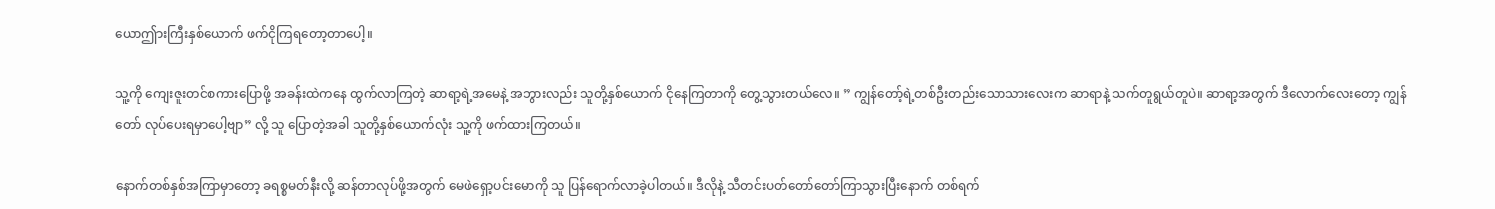ယောဤားကြီးနှစ်ယောက် ဖက်ငိုကြရတော့တာပေါ့။

သူ့ကို ကျေးဇူးတင်စကားပြောဖို့ အခန်းထဲကနေ ထွက်လာကြတဲ့ ဆာရာ့ရဲ့အမေနဲ့ အဘွားလည်း သူတို့နှစ်ယောက် ငိုနေကြတာကို တွေ့သွားတယ်လေ။ ” ကျွန်တော့်ရဲ့တစ်ဦးတည်းသောသားလေးက ဆာရာနဲ့ သက်တူရွယ်တူပဲ။ ဆာရာ့အတွက် ဒီလောက်လေးတော့ ကျွန်တော် လုပ်ပေးရမှာပေါ့ဗျာ” လို့ သူ ပြောတဲ့အခါ သူတို့နှစ်ယောက်လုံး သူ့ကို ဖက်ထားကြတယ်။

နောက်တစ်နှစ်အကြာမှာတော့ ခရစ္စမတ်နီးလို့ ဆန်တာလုပ်ဖို့အတွက် မေဖဲရှော့ပင်းမောကို သူ ပြန်ရောက်လာခဲ့ပါတယ်။ ဒီလိုနဲ့ သီတင်းပတ်တော်တော်ကြာသွားပြီးနောက် တစ်ရက်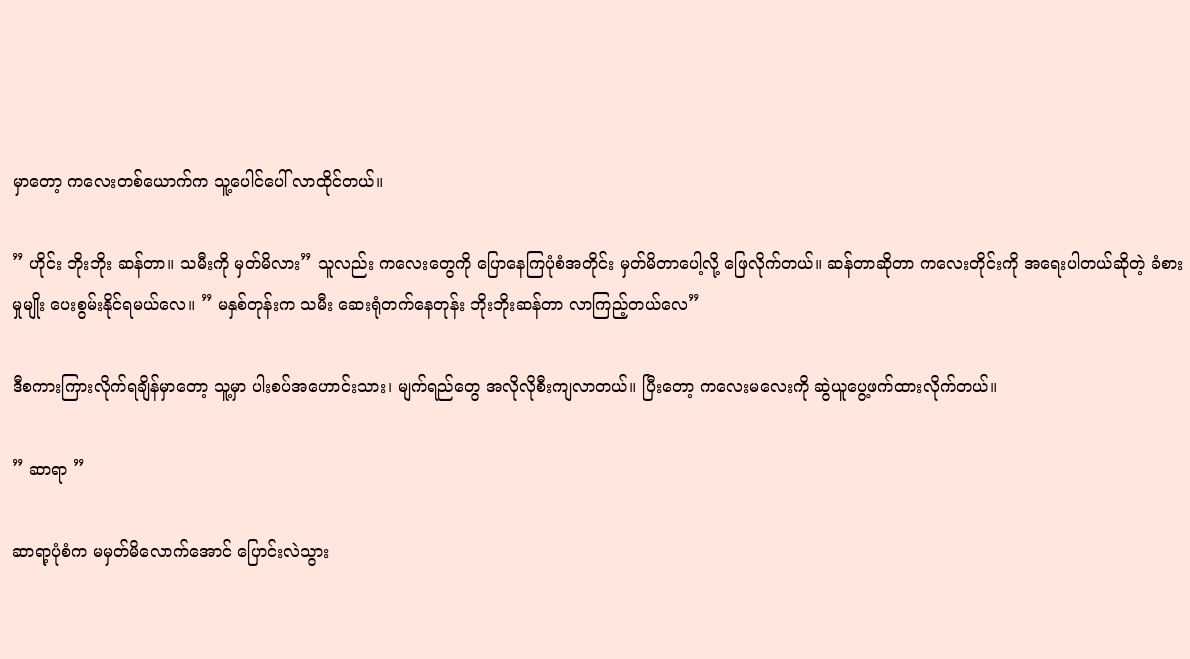မှာတော့ ကလေးတစ်ယောက်က သူ့ပေါင်ပေါ် လာထိုင်တယ်။

” ဟိုင်း ဘိုးဘိုး ဆန်တာ။ သမီးကို မှတ်မိလား” သူလည်း ကလေးတွေကို ပြောနေကြပုံစံအတိုင်း မှတ်မိတာပေါ့လို့ ဖြေလိုက်တယ်။ ဆန်တာဆိုတာ ကလေးတိုင်းကို အရေးပါတယ်ဆိုတဲ့ ခံစားမှုမျိုး ပေးစွမ်းနိုင်ရမယ်လေ။ ” မနှစ်တုန်းက သမီး ဆေးရုံတက်နေတုန်း ဘိုးဘိုးဆန်တာ လာကြည့်တယ်လေ”

ဒီစကားကြားလိုက်ရချိန်မှာတော့ သူ့မှာ ပါးစပ်အဟောင်းသား၊ မျက်ရည်တွေ အလိုလိုစီးကျလာတယ်။ ပြီးတော့ ကလေးမလေးကို ဆွဲယူပွေ့ဖက်ထားလိုက်တယ်။

” ဆာရာ ”

ဆာရာ့ပုံစံက မမှတ်မိလောက်အောင် ပြောင်းလဲသွား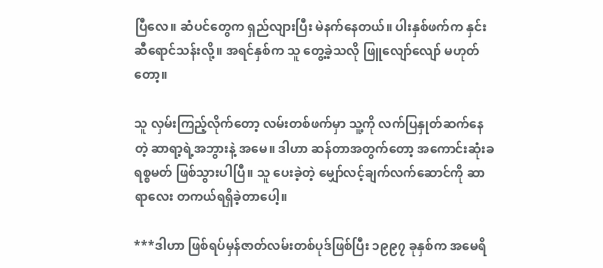ပြီလေ။ ဆံပင်တွေက ရှည်လျားပြီး မဲနက်နေတယ်။ ပါးနှစ်ဖက်က နှင်းဆီရောင်သန်းလို့။ အရင်နှစ်က သူ တွေ့ခဲ့သလို ဖြူလျော်လျော် မဟုတ်တော့။

သူ လှမ်းကြည့်လိုက်တော့ လမ်းတစ်ဖက်မှာ သူ့ကို လက်ပြနှုတ်ဆက်နေတဲ့ ဆာရာ့ရဲ့အဘွားနဲ့ အမေ။ ဒါဟာ ဆန်တာအတွက်တော့ အကောင်းဆုံးခရစ္စမတ် ဖြစ်သွားပါပြီ။ သူ ပေးခဲ့တဲ့ မျှော်လင့်ချက်လက်ဆောင်ကို ဆာရာလေး တကယ်ရရှိခဲ့တာပေါ့။

***ဒါဟာ ဖြစ်ရပ်မှန်ဇာတ်လမ်းတစ်ပုဒ်ဖြစ်ပြီး ၁၉၉၇ ခုနှစ်က အမေရိ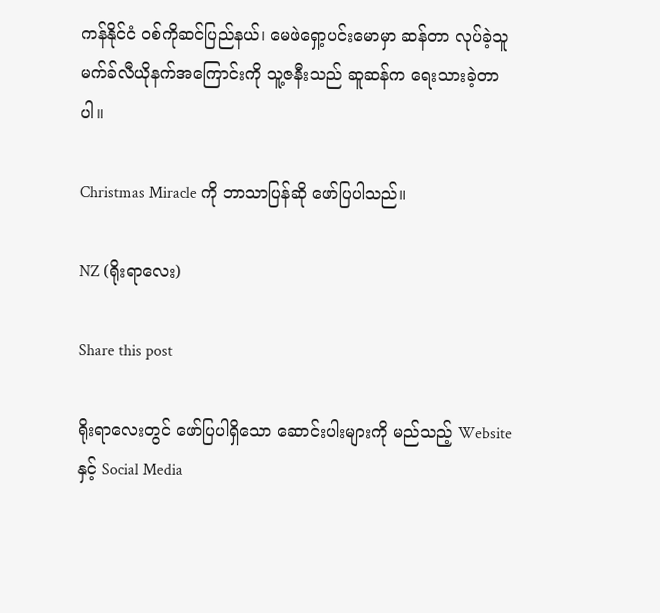ကန်နိုင်ငံ ဝစ်ကိုဆင်ပြည်နယ်၊ မေဖဲရှော့ပင်းမောမှာ ဆန်တာ လုပ်ခဲ့သူ မက်ခ်လီယိုနက်အကြောင်းကို သူ့ဇနီးသည် ဆူဆန်က ရေးသားခဲ့တာပါ။

Christmas Miracle ကို ဘာသာပြန်ဆို ဖော်ပြပါသည်။

NZ (ရိုးရာလေး)

Share this post

ရိုးရာလေးတွင် ဖော်ပြပါရှိသော ဆောင်းပါးများကို မည်သည့် Website နှင့် Social Media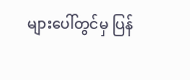များပေါ်တွင်မှ ပြန်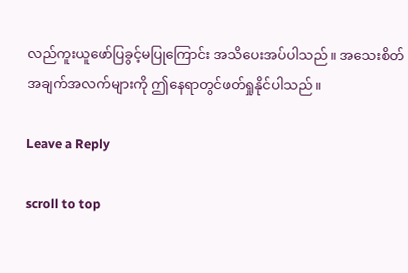လည်ကူးယူဖော်ပြခွင့်မပြုကြောင်း အသိပေးအပ်ပါသည်။ အသေးစိတ်အချက်အလက်များကို ဤနေရာတွင်ဖတ်ရှုနိုင်ပါသည်။

Leave a Reply

scroll to top